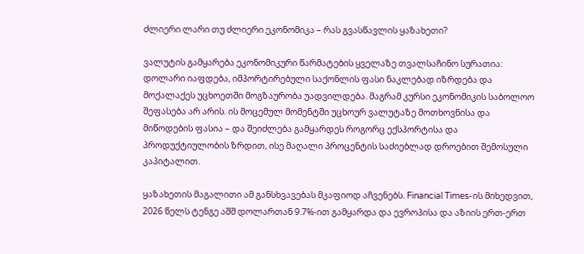ძლიერი ლარი თუ ძლიერი ეკონომიკა – რას გვასწავლის ყაზახეთი?

ვალუტის გამყარება ეკონომიკური წარმატების ყველაზე თვალსაჩინო სურათია: დოლარი იაფდება, იმპორტირებული საქონლის ფასი ნაკლებად იზრდება და მოქალაქეს უცხოეთში მოგზაურობა უადვილდება. მაგრამ კურსი ეკონომიკის საბოლოო შეფასება არ არის. ის მოცემულ მომენტში უცხოურ ვალუტაზე მოთხოვნისა და მიწოდების ფასია – და შეიძლება გამყარდეს როგორც ექსპორტისა და პროდუქტიულობის ზრდით, ისე მაღალი პროცენტის საძიებლად დროებით შემოსული კაპიტალით.

ყაზახეთის მაგალითი ამ განსხვავებას მკაფიოდ აჩვენებს. Financial Times-ის მიხედვით, 2026 წელს ტენგე აშშ დოლართან 9.7%-ით გამყარდა და ევროპისა და აზიის ერთ-ერთ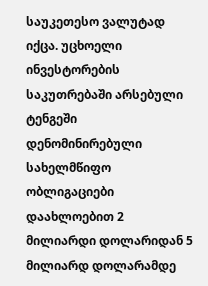საუკეთესო ვალუტად იქცა. უცხოელი ინვესტორების საკუთრებაში არსებული ტენგეში დენომინირებული სახელმწიფო ობლიგაციები დაახლოებით 2 მილიარდი დოლარიდან 5 მილიარდ დოლარამდე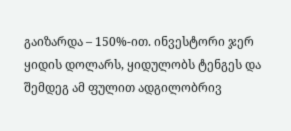გაიზარდა – 150%-ით. ინვესტორი ჯერ ყიდის დოლარს, ყიდულობს ტენგეს და შემდეგ ამ ფულით ადგილობრივ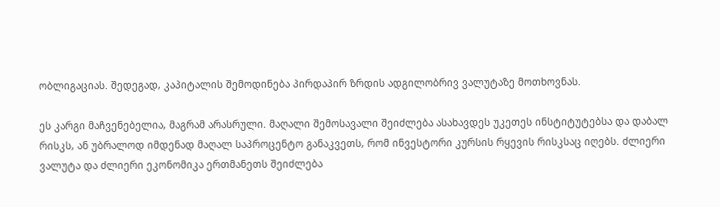ობლიგაციას. შედეგად, კაპიტალის შემოდინება პირდაპირ ზრდის ადგილობრივ ვალუტაზე მოთხოვნას.

ეს კარგი მაჩვენებელია, მაგრამ არასრული. მაღალი შემოსავალი შეიძლება ასახავდეს უკეთეს ინსტიტუტებსა და დაბალ რისკს, ან უბრალოდ იმდენად მაღალ საპროცენტო განაკვეთს, რომ ინვესტორი კურსის რყევის რისკსაც იღებს. ძლიერი ვალუტა და ძლიერი ეკონომიკა ერთმანეთს შეიძლება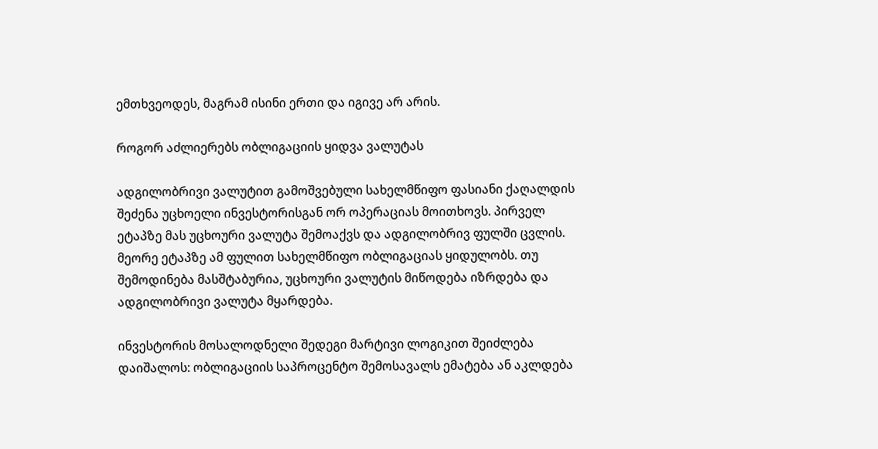ემთხვეოდეს, მაგრამ ისინი ერთი და იგივე არ არის.

როგორ აძლიერებს ობლიგაციის ყიდვა ვალუტას

ადგილობრივი ვალუტით გამოშვებული სახელმწიფო ფასიანი ქაღალდის შეძენა უცხოელი ინვესტორისგან ორ ოპერაციას მოითხოვს. პირველ ეტაპზე მას უცხოური ვალუტა შემოაქვს და ადგილობრივ ფულში ცვლის. მეორე ეტაპზე ამ ფულით სახელმწიფო ობლიგაციას ყიდულობს. თუ შემოდინება მასშტაბურია, უცხოური ვალუტის მიწოდება იზრდება და ადგილობრივი ვალუტა მყარდება.

ინვესტორის მოსალოდნელი შედეგი მარტივი ლოგიკით შეიძლება დაიშალოს: ობლიგაციის საპროცენტო შემოსავალს ემატება ან აკლდება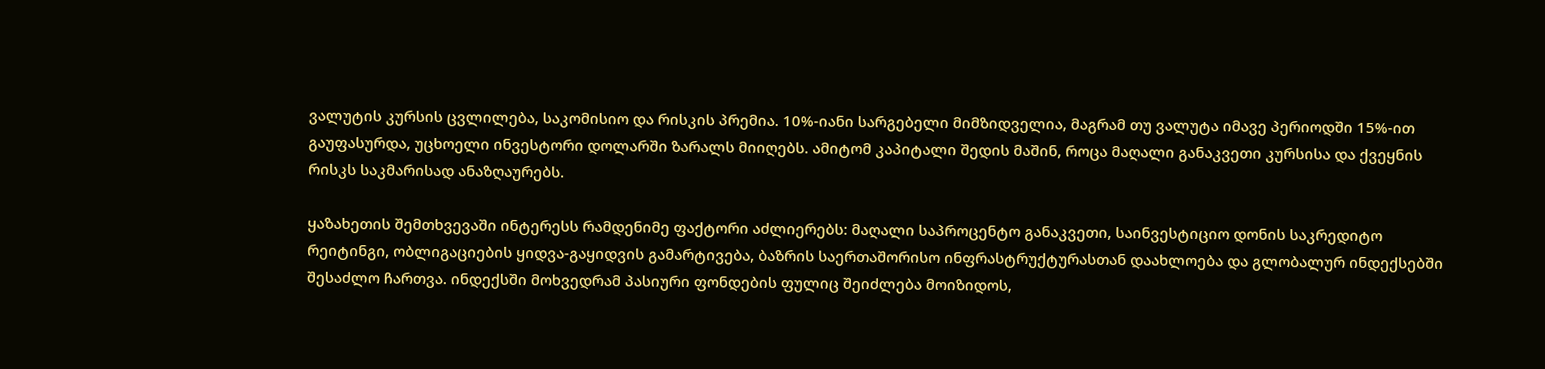ვალუტის კურსის ცვლილება, საკომისიო და რისკის პრემია. 10%-იანი სარგებელი მიმზიდველია, მაგრამ თუ ვალუტა იმავე პერიოდში 15%-ით გაუფასურდა, უცხოელი ინვესტორი დოლარში ზარალს მიიღებს. ამიტომ კაპიტალი შედის მაშინ, როცა მაღალი განაკვეთი კურსისა და ქვეყნის რისკს საკმარისად ანაზღაურებს.

ყაზახეთის შემთხვევაში ინტერესს რამდენიმე ფაქტორი აძლიერებს: მაღალი საპროცენტო განაკვეთი, საინვესტიციო დონის საკრედიტო რეიტინგი, ობლიგაციების ყიდვა-გაყიდვის გამარტივება, ბაზრის საერთაშორისო ინფრასტრუქტურასთან დაახლოება და გლობალურ ინდექსებში შესაძლო ჩართვა. ინდექსში მოხვედრამ პასიური ფონდების ფულიც შეიძლება მოიზიდოს,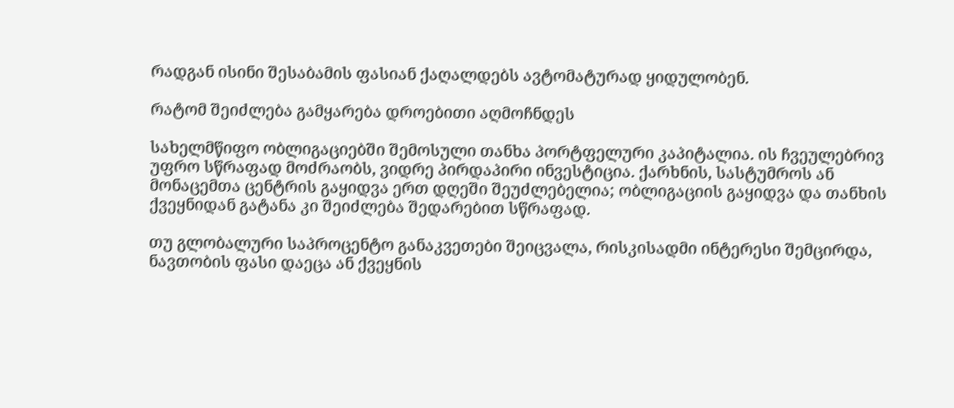რადგან ისინი შესაბამის ფასიან ქაღალდებს ავტომატურად ყიდულობენ.

რატომ შეიძლება გამყარება დროებითი აღმოჩნდეს

სახელმწიფო ობლიგაციებში შემოსული თანხა პორტფელური კაპიტალია. ის ჩვეულებრივ უფრო სწრაფად მოძრაობს, ვიდრე პირდაპირი ინვესტიცია. ქარხნის, სასტუმროს ან მონაცემთა ცენტრის გაყიდვა ერთ დღეში შეუძლებელია; ობლიგაციის გაყიდვა და თანხის ქვეყნიდან გატანა კი შეიძლება შედარებით სწრაფად.

თუ გლობალური საპროცენტო განაკვეთები შეიცვალა, რისკისადმი ინტერესი შემცირდა, ნავთობის ფასი დაეცა ან ქვეყნის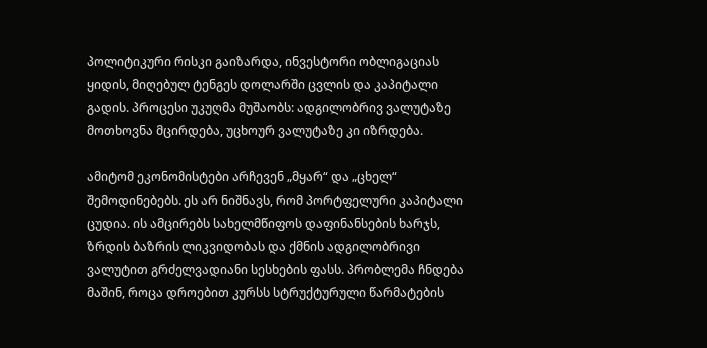პოლიტიკური რისკი გაიზარდა, ინვესტორი ობლიგაციას ყიდის, მიღებულ ტენგეს დოლარში ცვლის და კაპიტალი გადის. პროცესი უკუღმა მუშაობს: ადგილობრივ ვალუტაზე მოთხოვნა მცირდება, უცხოურ ვალუტაზე კი იზრდება.

ამიტომ ეკონომისტები არჩევენ „მყარ“ და „ცხელ“ შემოდინებებს. ეს არ ნიშნავს, რომ პორტფელური კაპიტალი ცუდია. ის ამცირებს სახელმწიფოს დაფინანსების ხარჯს, ზრდის ბაზრის ლიკვიდობას და ქმნის ადგილობრივი ვალუტით გრძელვადიანი სესხების ფასს. პრობლემა ჩნდება მაშინ, როცა დროებით კურსს სტრუქტურული წარმატების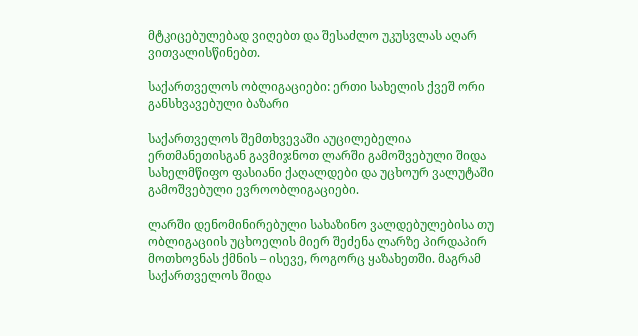მტკიცებულებად ვიღებთ და შესაძლო უკუსვლას აღარ ვითვალისწინებთ.

საქართველოს ობლიგაციები: ერთი სახელის ქვეშ ორი განსხვავებული ბაზარი

საქართველოს შემთხვევაში აუცილებელია ერთმანეთისგან გავმიჯნოთ ლარში გამოშვებული შიდა სახელმწიფო ფასიანი ქაღალდები და უცხოურ ვალუტაში გამოშვებული ევროობლიგაციები.

ლარში დენომინირებული სახაზინო ვალდებულებისა თუ ობლიგაციის უცხოელის მიერ შეძენა ლარზე პირდაპირ მოთხოვნას ქმნის – ისევე, როგორც ყაზახეთში. მაგრამ საქართველოს შიდა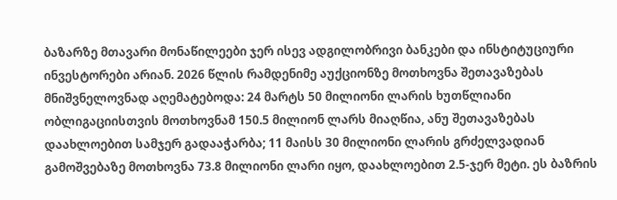ბაზარზე მთავარი მონაწილეები ჯერ ისევ ადგილობრივი ბანკები და ინსტიტუციური ინვესტორები არიან. 2026 წლის რამდენიმე აუქციონზე მოთხოვნა შეთავაზებას მნიშვნელოვნად აღემატებოდა: 24 მარტს 50 მილიონი ლარის ხუთწლიანი ობლიგაციისთვის მოთხოვნამ 150.5 მილიონ ლარს მიაღწია, ანუ შეთავაზებას დაახლოებით სამჯერ გადააჭარბა; 11 მაისს 30 მილიონი ლარის გრძელვადიან გამოშვებაზე მოთხოვნა 73.8 მილიონი ლარი იყო, დაახლოებით 2.5-ჯერ მეტი. ეს ბაზრის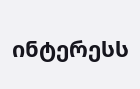ინტერესს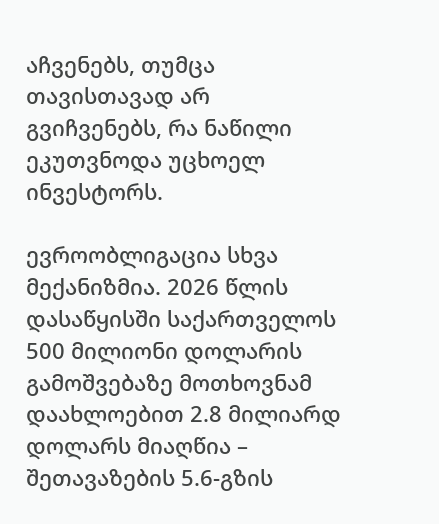აჩვენებს, თუმცა თავისთავად არ გვიჩვენებს, რა ნაწილი ეკუთვნოდა უცხოელ ინვესტორს.

ევროობლიგაცია სხვა მექანიზმია. 2026 წლის დასაწყისში საქართველოს 500 მილიონი დოლარის გამოშვებაზე მოთხოვნამ დაახლოებით 2.8 მილიარდ დოლარს მიაღწია – შეთავაზების 5.6-გზის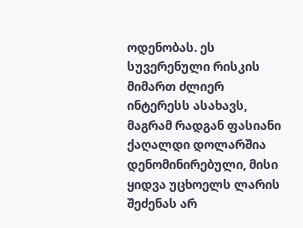ოდენობას. ეს სუვერენული რისკის მიმართ ძლიერ ინტერესს ასახავს, მაგრამ რადგან ფასიანი ქაღალდი დოლარშია დენომინირებული, მისი ყიდვა უცხოელს ლარის შეძენას არ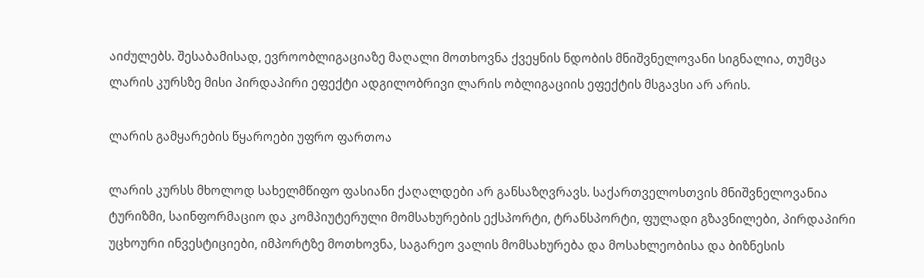აიძულებს. შესაბამისად, ევროობლიგაციაზე მაღალი მოთხოვნა ქვეყნის ნდობის მნიშვნელოვანი სიგნალია, თუმცა ლარის კურსზე მისი პირდაპირი ეფექტი ადგილობრივი ლარის ობლიგაციის ეფექტის მსგავსი არ არის.

ლარის გამყარების წყაროები უფრო ფართოა

ლარის კურსს მხოლოდ სახელმწიფო ფასიანი ქაღალდები არ განსაზღვრავს. საქართველოსთვის მნიშვნელოვანია ტურიზმი, საინფორმაციო და კომპიუტერული მომსახურების ექსპორტი, ტრანსპორტი, ფულადი გზავნილები, პირდაპირი უცხოური ინვესტიციები, იმპორტზე მოთხოვნა, საგარეო ვალის მომსახურება და მოსახლეობისა და ბიზნესის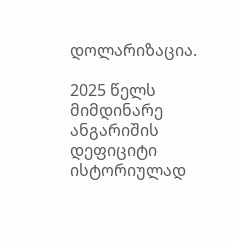დოლარიზაცია.

2025 წელს მიმდინარე ანგარიშის დეფიციტი ისტორიულად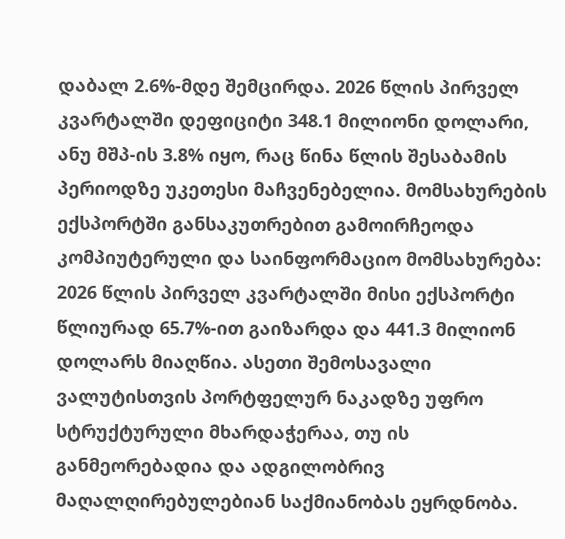დაბალ 2.6%-მდე შემცირდა. 2026 წლის პირველ კვარტალში დეფიციტი 348.1 მილიონი დოლარი, ანუ მშპ-ის 3.8% იყო, რაც წინა წლის შესაბამის პერიოდზე უკეთესი მაჩვენებელია. მომსახურების ექსპორტში განსაკუთრებით გამოირჩეოდა კომპიუტერული და საინფორმაციო მომსახურება: 2026 წლის პირველ კვარტალში მისი ექსპორტი წლიურად 65.7%-ით გაიზარდა და 441.3 მილიონ დოლარს მიაღწია. ასეთი შემოსავალი ვალუტისთვის პორტფელურ ნაკადზე უფრო სტრუქტურული მხარდაჭერაა, თუ ის განმეორებადია და ადგილობრივ მაღალღირებულებიან საქმიანობას ეყრდნობა.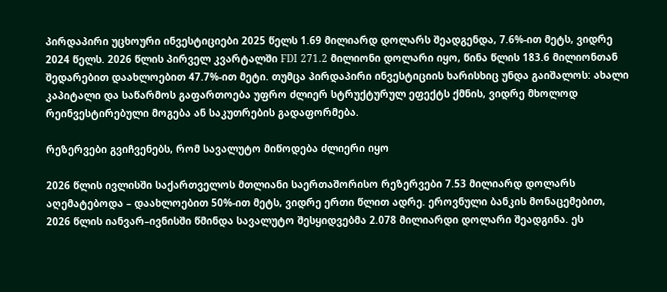პირდაპირი უცხოური ინვესტიციები 2025 წელს 1.69 მილიარდ დოლარს შეადგენდა, 7.6%-ით მეტს, ვიდრე 2024 წელს. 2026 წლის პირველ კვარტალში FDI 271.2 მილიონი დოლარი იყო, წინა წლის 183.6 მილიონთან შედარებით დაახლოებით 47.7%-ით მეტი. თუმცა პირდაპირი ინვესტიციის ხარისხიც უნდა გაიშალოს: ახალი კაპიტალი და საწარმოს გაფართოება უფრო ძლიერ სტრუქტურულ ეფექტს ქმნის, ვიდრე მხოლოდ რეინვესტირებული მოგება ან საკუთრების გადაფორმება.

რეზერვები გვიჩვენებს, რომ სავალუტო მიწოდება ძლიერი იყო

2026 წლის ივლისში საქართველოს მთლიანი საერთაშორისო რეზერვები 7.53 მილიარდ დოლარს აღემატებოდა – დაახლოებით 50%-ით მეტს, ვიდრე ერთი წლით ადრე. ეროვნული ბანკის მონაცემებით, 2026 წლის იანვარ–ივნისში წმინდა სავალუტო შესყიდვებმა 2.078 მილიარდი დოლარი შეადგინა. ეს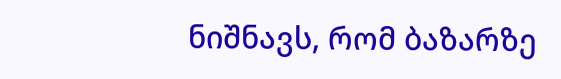ნიშნავს, რომ ბაზარზე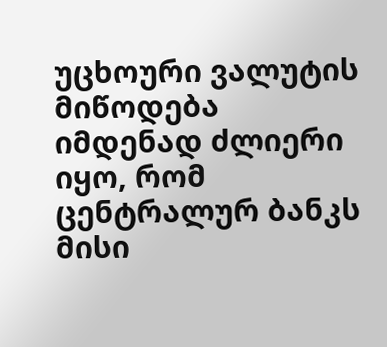უცხოური ვალუტის მიწოდება იმდენად ძლიერი იყო, რომ ცენტრალურ ბანკს მისი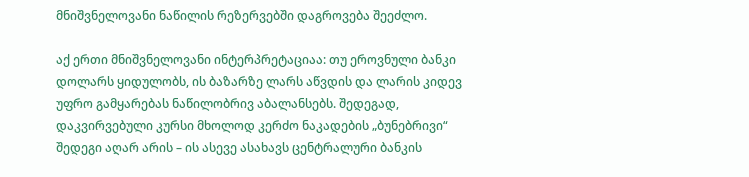მნიშვნელოვანი ნაწილის რეზერვებში დაგროვება შეეძლო.

აქ ერთი მნიშვნელოვანი ინტერპრეტაციაა: თუ ეროვნული ბანკი დოლარს ყიდულობს, ის ბაზარზე ლარს აწვდის და ლარის კიდევ უფრო გამყარებას ნაწილობრივ აბალანსებს. შედეგად, დაკვირვებული კურსი მხოლოდ კერძო ნაკადების „ბუნებრივი“ შედეგი აღარ არის – ის ასევე ასახავს ცენტრალური ბანკის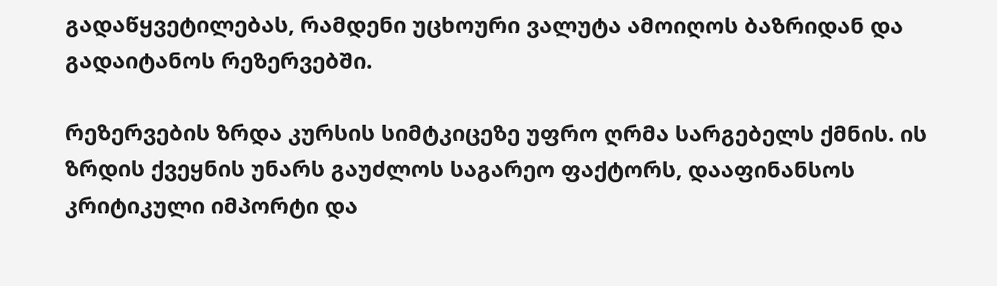გადაწყვეტილებას, რამდენი უცხოური ვალუტა ამოიღოს ბაზრიდან და გადაიტანოს რეზერვებში.

რეზერვების ზრდა კურსის სიმტკიცეზე უფრო ღრმა სარგებელს ქმნის. ის ზრდის ქვეყნის უნარს გაუძლოს საგარეო ფაქტორს, დააფინანსოს კრიტიკული იმპორტი და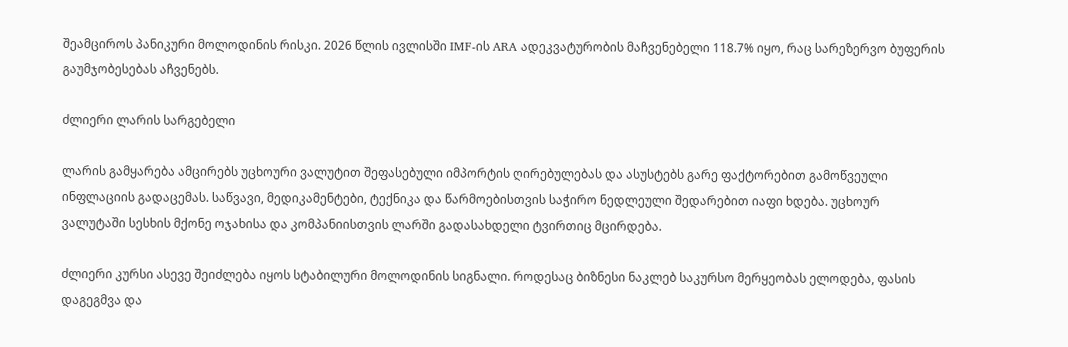შეამციროს პანიკური მოლოდინის რისკი. 2026 წლის ივლისში IMF-ის ARA ადეკვატურობის მაჩვენებელი 118.7% იყო, რაც სარეზერვო ბუფერის გაუმჯობესებას აჩვენებს.

ძლიერი ლარის სარგებელი

ლარის გამყარება ამცირებს უცხოური ვალუტით შეფასებული იმპორტის ღირებულებას და ასუსტებს გარე ფაქტორებით გამოწვეული ინფლაციის გადაცემას. საწვავი, მედიკამენტები, ტექნიკა და წარმოებისთვის საჭირო ნედლეული შედარებით იაფი ხდება. უცხოურ ვალუტაში სესხის მქონე ოჯახისა და კომპანიისთვის ლარში გადასახდელი ტვირთიც მცირდება.

ძლიერი კურსი ასევე შეიძლება იყოს სტაბილური მოლოდინის სიგნალი. როდესაც ბიზნესი ნაკლებ საკურსო მერყეობას ელოდება, ფასის დაგეგმვა და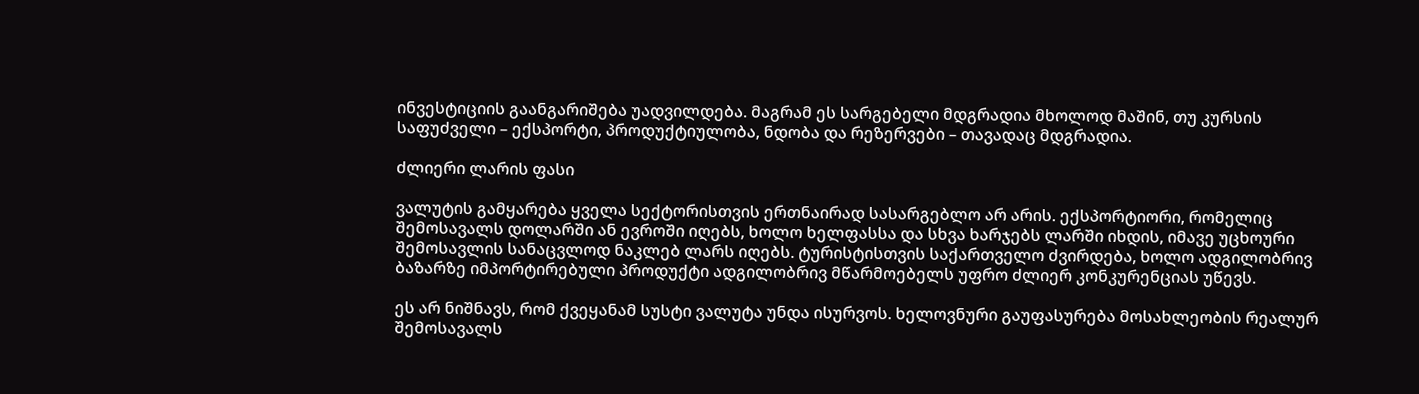ინვესტიციის გაანგარიშება უადვილდება. მაგრამ ეს სარგებელი მდგრადია მხოლოდ მაშინ, თუ კურსის საფუძველი – ექსპორტი, პროდუქტიულობა, ნდობა და რეზერვები – თავადაც მდგრადია.

ძლიერი ლარის ფასი

ვალუტის გამყარება ყველა სექტორისთვის ერთნაირად სასარგებლო არ არის. ექსპორტიორი, რომელიც შემოსავალს დოლარში ან ევროში იღებს, ხოლო ხელფასსა და სხვა ხარჯებს ლარში იხდის, იმავე უცხოური შემოსავლის სანაცვლოდ ნაკლებ ლარს იღებს. ტურისტისთვის საქართველო ძვირდება, ხოლო ადგილობრივ ბაზარზე იმპორტირებული პროდუქტი ადგილობრივ მწარმოებელს უფრო ძლიერ კონკურენციას უწევს.

ეს არ ნიშნავს, რომ ქვეყანამ სუსტი ვალუტა უნდა ისურვოს. ხელოვნური გაუფასურება მოსახლეობის რეალურ შემოსავალს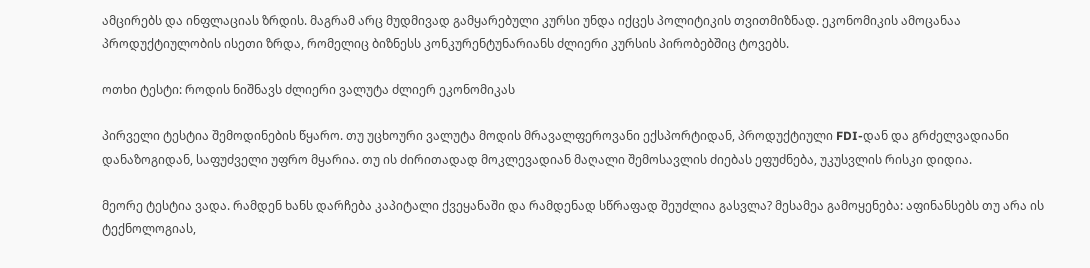ამცირებს და ინფლაციას ზრდის. მაგრამ არც მუდმივად გამყარებული კურსი უნდა იქცეს პოლიტიკის თვითმიზნად. ეკონომიკის ამოცანაა პროდუქტიულობის ისეთი ზრდა, რომელიც ბიზნესს კონკურენტუნარიანს ძლიერი კურსის პირობებშიც ტოვებს.

ოთხი ტესტი: როდის ნიშნავს ძლიერი ვალუტა ძლიერ ეკონომიკას

პირველი ტესტია შემოდინების წყარო. თუ უცხოური ვალუტა მოდის მრავალფეროვანი ექსპორტიდან, პროდუქტიული FDI-დან და გრძელვადიანი დანაზოგიდან, საფუძველი უფრო მყარია. თუ ის ძირითადად მოკლევადიან მაღალი შემოსავლის ძიებას ეფუძნება, უკუსვლის რისკი დიდია.

მეორე ტესტია ვადა. რამდენ ხანს დარჩება კაპიტალი ქვეყანაში და რამდენად სწრაფად შეუძლია გასვლა? მესამეა გამოყენება: აფინანსებს თუ არა ის ტექნოლოგიას,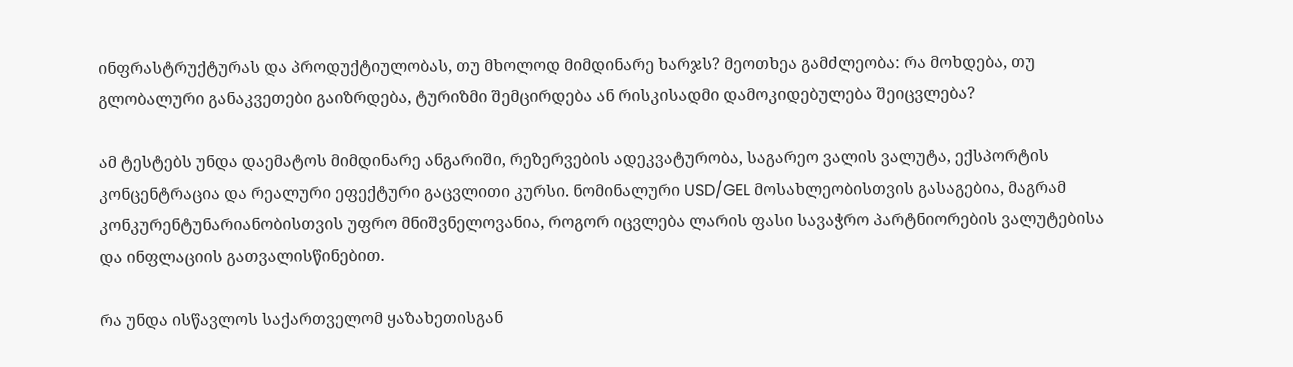ინფრასტრუქტურას და პროდუქტიულობას, თუ მხოლოდ მიმდინარე ხარჯს? მეოთხეა გამძლეობა: რა მოხდება, თუ გლობალური განაკვეთები გაიზრდება, ტურიზმი შემცირდება ან რისკისადმი დამოკიდებულება შეიცვლება?

ამ ტესტებს უნდა დაემატოს მიმდინარე ანგარიში, რეზერვების ადეკვატურობა, საგარეო ვალის ვალუტა, ექსპორტის კონცენტრაცია და რეალური ეფექტური გაცვლითი კურსი. ნომინალური USD/GEL მოსახლეობისთვის გასაგებია, მაგრამ კონკურენტუნარიანობისთვის უფრო მნიშვნელოვანია, როგორ იცვლება ლარის ფასი სავაჭრო პარტნიორების ვალუტებისა და ინფლაციის გათვალისწინებით.

რა უნდა ისწავლოს საქართველომ ყაზახეთისგან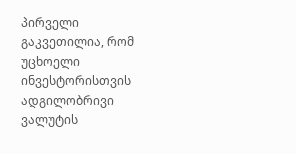პირველი გაკვეთილია, რომ უცხოელი ინვესტორისთვის ადგილობრივი ვალუტის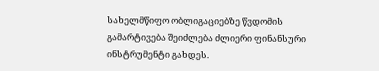სახელმწიფო ობლიგაციებზე წვდომის გამარტივება შეიძლება ძლიერი ფინანსური ინსტრუმენტი გახდეს.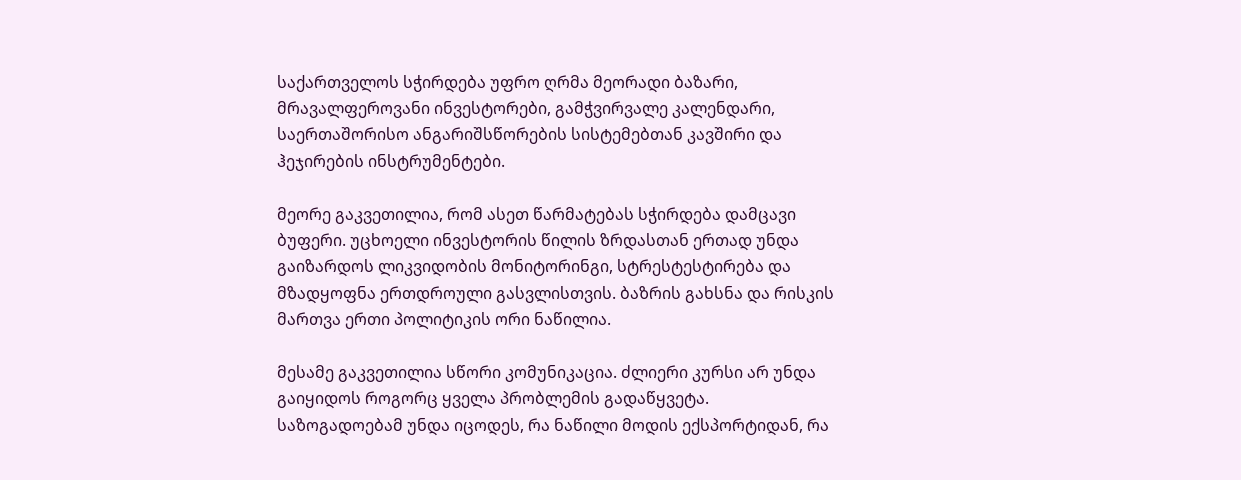საქართველოს სჭირდება უფრო ღრმა მეორადი ბაზარი, მრავალფეროვანი ინვესტორები, გამჭვირვალე კალენდარი, საერთაშორისო ანგარიშსწორების სისტემებთან კავშირი და ჰეჯირების ინსტრუმენტები.

მეორე გაკვეთილია, რომ ასეთ წარმატებას სჭირდება დამცავი ბუფერი. უცხოელი ინვესტორის წილის ზრდასთან ერთად უნდა გაიზარდოს ლიკვიდობის მონიტორინგი, სტრესტესტირება და მზადყოფნა ერთდროული გასვლისთვის. ბაზრის გახსნა და რისკის მართვა ერთი პოლიტიკის ორი ნაწილია.

მესამე გაკვეთილია სწორი კომუნიკაცია. ძლიერი კურსი არ უნდა გაიყიდოს როგორც ყველა პრობლემის გადაწყვეტა. საზოგადოებამ უნდა იცოდეს, რა ნაწილი მოდის ექსპორტიდან, რა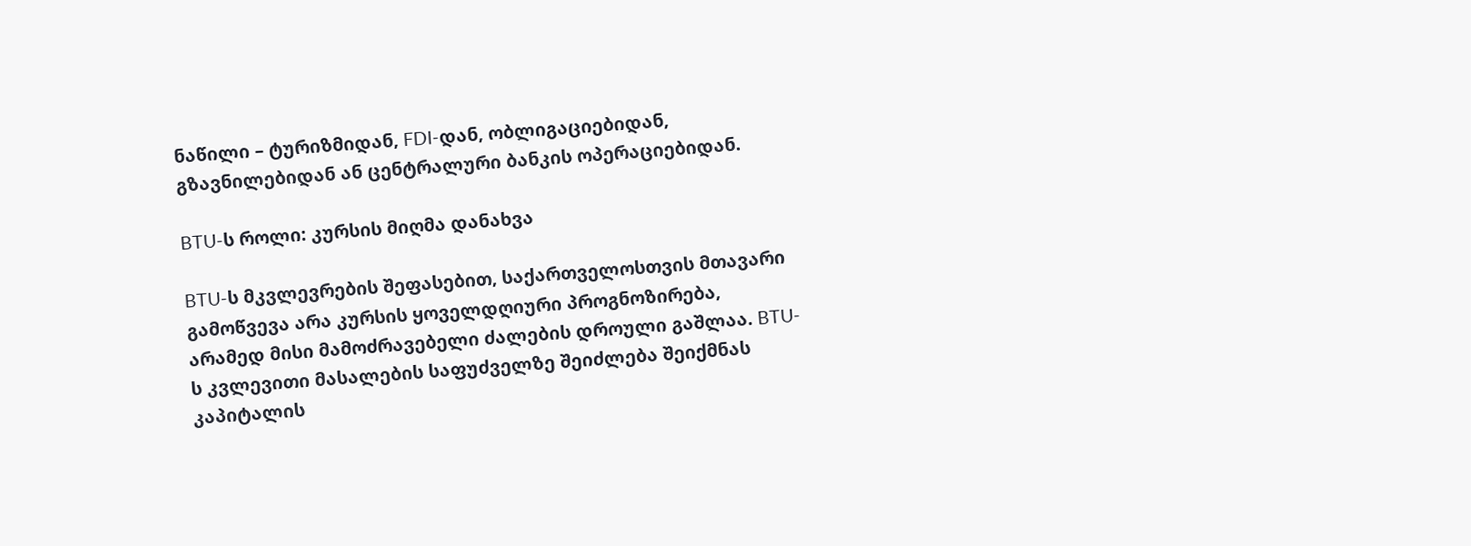ნაწილი – ტურიზმიდან, FDI-დან, ობლიგაციებიდან, გზავნილებიდან ან ცენტრალური ბანკის ოპერაციებიდან.

BTU-ს როლი: კურსის მიღმა დანახვა

BTU-ს მკვლევრების შეფასებით, საქართველოსთვის მთავარი გამოწვევა არა კურსის ყოველდღიური პროგნოზირება, არამედ მისი მამოძრავებელი ძალების დროული გაშლაა. BTU-ს კვლევითი მასალების საფუძველზე შეიძლება შეიქმნას კაპიტალის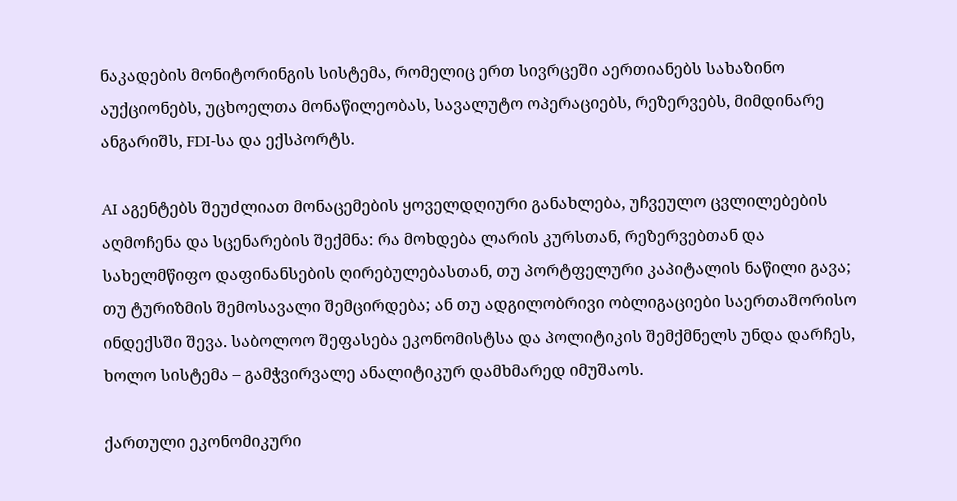ნაკადების მონიტორინგის სისტემა, რომელიც ერთ სივრცეში აერთიანებს სახაზინო აუქციონებს, უცხოელთა მონაწილეობას, სავალუტო ოპერაციებს, რეზერვებს, მიმდინარე ანგარიშს, FDI-სა და ექსპორტს.

AI აგენტებს შეუძლიათ მონაცემების ყოველდღიური განახლება, უჩვეულო ცვლილებების აღმოჩენა და სცენარების შექმნა: რა მოხდება ლარის კურსთან, რეზერვებთან და სახელმწიფო დაფინანსების ღირებულებასთან, თუ პორტფელური კაპიტალის ნაწილი გავა; თუ ტურიზმის შემოსავალი შემცირდება; ან თუ ადგილობრივი ობლიგაციები საერთაშორისო ინდექსში შევა. საბოლოო შეფასება ეკონომისტსა და პოლიტიკის შემქმნელს უნდა დარჩეს, ხოლო სისტემა – გამჭვირვალე ანალიტიკურ დამხმარედ იმუშაოს.

ქართული ეკონომიკური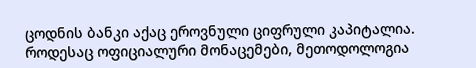ცოდნის ბანკი აქაც ეროვნული ციფრული კაპიტალია. როდესაც ოფიციალური მონაცემები, მეთოდოლოგია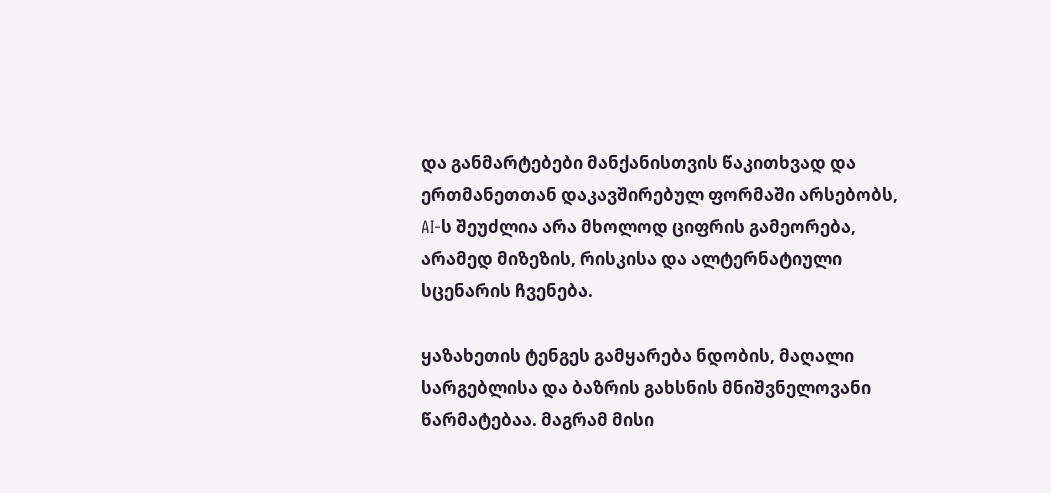და განმარტებები მანქანისთვის წაკითხვად და ერთმანეთთან დაკავშირებულ ფორმაში არსებობს, AI-ს შეუძლია არა მხოლოდ ციფრის გამეორება, არამედ მიზეზის, რისკისა და ალტერნატიული სცენარის ჩვენება.

ყაზახეთის ტენგეს გამყარება ნდობის, მაღალი სარგებლისა და ბაზრის გახსნის მნიშვნელოვანი წარმატებაა. მაგრამ მისი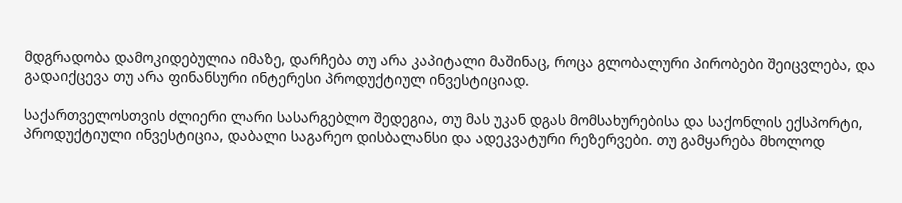მდგრადობა დამოკიდებულია იმაზე, დარჩება თუ არა კაპიტალი მაშინაც, როცა გლობალური პირობები შეიცვლება, და გადაიქცევა თუ არა ფინანსური ინტერესი პროდუქტიულ ინვესტიციად.

საქართველოსთვის ძლიერი ლარი სასარგებლო შედეგია, თუ მას უკან დგას მომსახურებისა და საქონლის ექსპორტი, პროდუქტიული ინვესტიცია, დაბალი საგარეო დისბალანსი და ადეკვატური რეზერვები. თუ გამყარება მხოლოდ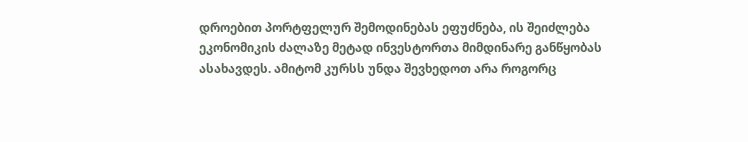დროებით პორტფელურ შემოდინებას ეფუძნება, ის შეიძლება ეკონომიკის ძალაზე მეტად ინვესტორთა მიმდინარე განწყობას ასახავდეს. ამიტომ კურსს უნდა შევხედოთ არა როგორც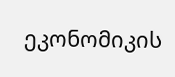ეკონომიკის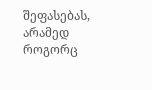შეფასებას, არამედ როგორც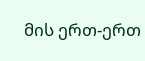მის ერთ-ერთ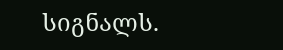სიგნალს.